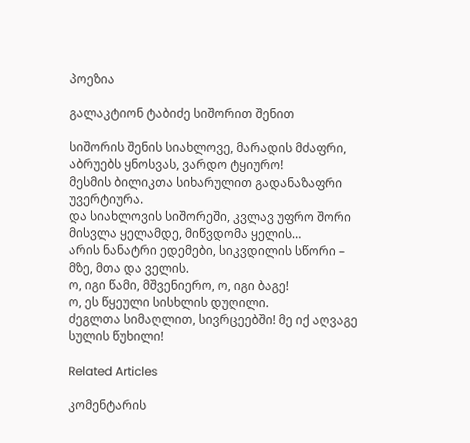პოეზია

გალაკტიონ ტაბიძე სიშორით შენით

სიშორის შენის სიახლოვე, მარადის მძაფრი,
აბრუებს ყნოსვას, ვარდო ტყიურო!
მესმის ბილიკთა სიხარულით გადანაზაფრი
უვერტიურა.
და სიახლოვის სიშორეში, კვლავ უფრო შორი
მისვლა ყელამდე, მიწვდომა ყელის…
არის ნანატრი ედემები, სიკვდილის სწორი –
მზე, მთა და ველის.
ო, იგი წამი, მშვენიერო, ო, იგი ბაგე!
ო, ეს წყეული სისხლის დუღილი.
ძეგლთა სიმაღლით, სივრცეებში! მე იქ აღვაგე
სულის წუხილი!

Related Articles

კომენტარის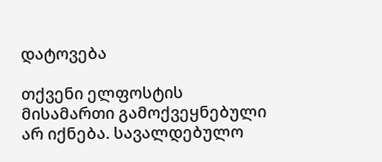დატოვება

თქვენი ელფოსტის მისამართი გამოქვეყნებული არ იქნება. სავალდებულო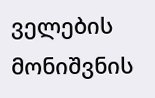ველების მონიშვნის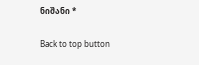ნიშანი *

Back to top button